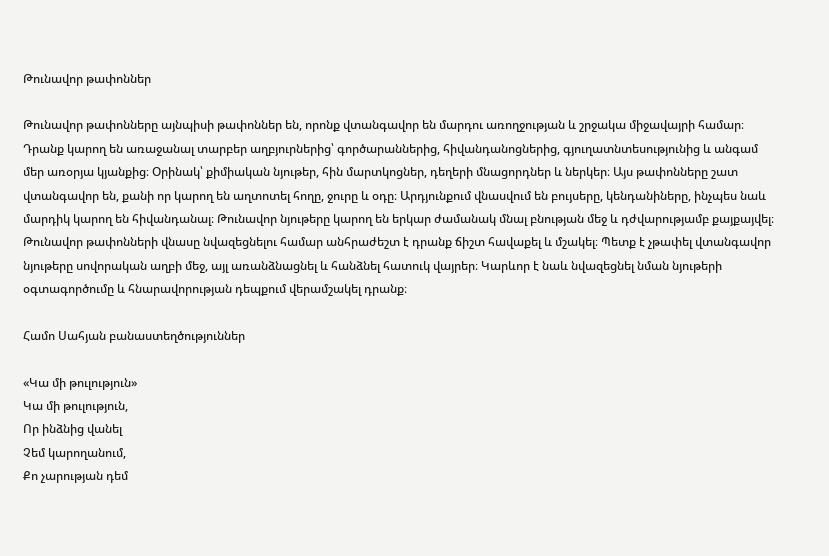Թունավոր թափոններ

Թունավոր թափոնները այնպիսի թափոններ են, որոնք վտանգավոր են մարդու առողջության և շրջակա միջավայրի համար։ Դրանք կարող են առաջանալ տարբեր աղբյուրներից՝ գործարաններից, հիվանդանոցներից, գյուղատնտեսությունից և անգամ մեր առօրյա կյանքից։ Օրինակ՝ քիմիական նյութեր, հին մարտկոցներ, դեղերի մնացորդներ և ներկեր։ Այս թափոնները շատ վտանգավոր են, քանի որ կարող են աղտոտել հողը, ջուրը և օդը։ Արդյունքում վնասվում են բույսերը, կենդանիները, ինչպես նաև մարդիկ կարող են հիվանդանալ։ Թունավոր նյութերը կարող են երկար ժամանակ մնալ բնության մեջ և դժվարությամբ քայքայվել։ Թունավոր թափոնների վնասը նվազեցնելու համար անհրաժեշտ է դրանք ճիշտ հավաքել և մշակել։ Պետք է չթափել վտանգավոր նյութերը սովորական աղբի մեջ, այլ առանձնացնել և հանձնել հատուկ վայրեր։ Կարևոր է նաև նվազեցնել նման նյութերի օգտագործումը և հնարավորության դեպքում վերամշակել դրանք։

Համո Սահյան բանաստեղծություններ

«Կա մի թուլություն»
Կա մի թուլություն,
Որ ինձնից վանել
Չեմ կարողանում,
Քո չարության դեմ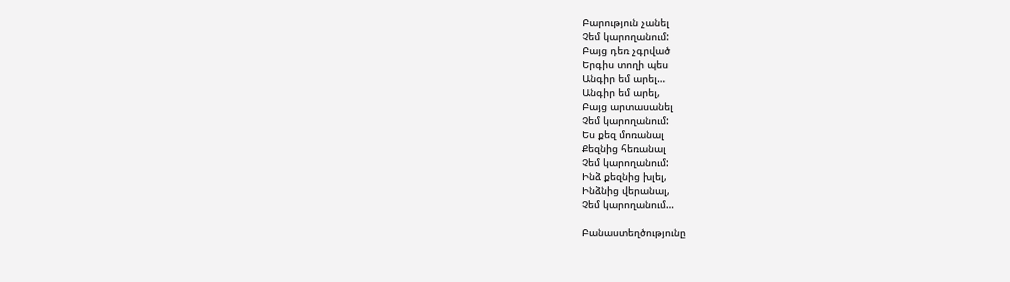Բարություն չանել
Չեմ կարողանում:
Բայց դեռ չգրված
Երգիս տողի պես
Անգիր եմ արել…
Անգիր եմ արել,
Բայց արտասանել
Չեմ կարողանում:
Ես քեզ մոռանալ
Քեզնից հեռանալ
Չեմ կարողանում:
Ինձ քեզնից խլել,
Ինձնից վերանալ,
Չեմ կարողանում…

Բանաստեղծությունը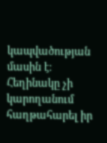կապվածության մասին է։ Հեղինակը չի կարողանում հաղթահարել իր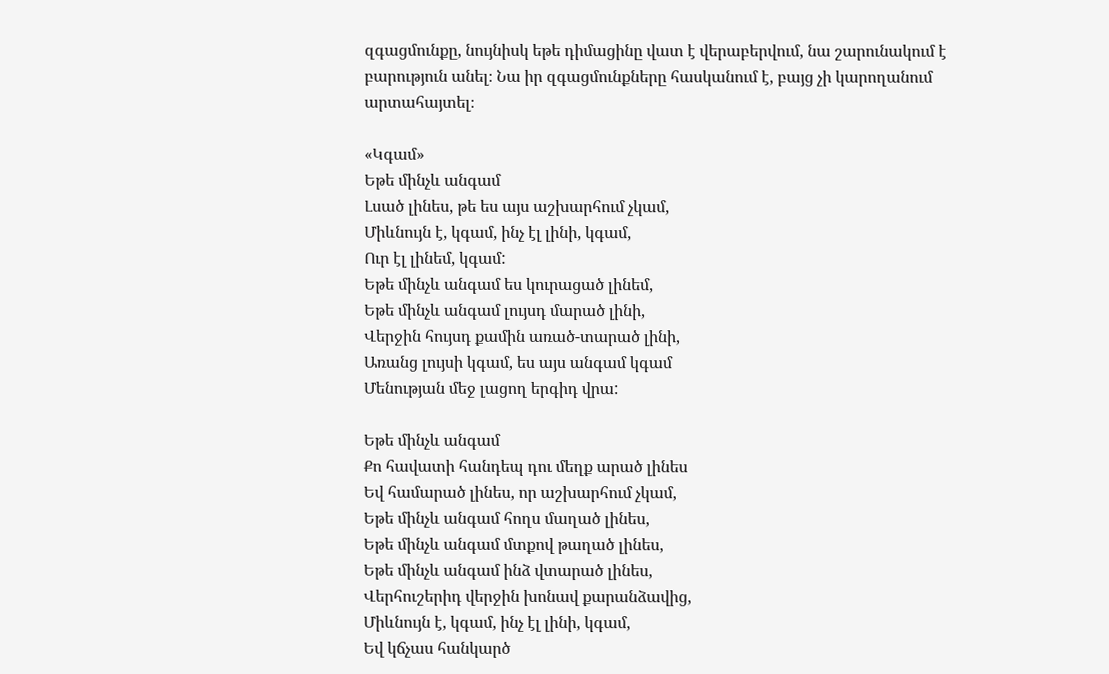զգացմունքը, նույնիսկ եթե դիմացինը վատ է վերաբերվում, նա շարունակում է բարություն անել։ Նա իր զգացմունքները հասկանում է, բայց չի կարողանում արտահայտել։

«Կգամ»
Եթե մինչև անգամ
Լսած լինես, թե ես այս աշխարհում չկամ,
Միևնույն է, կգամ, ինչ էլ լինի, կգամ,
Ուր էլ լինեմ, կգամ:
Եթե մինչև անգամ ես կուրացած լինեմ,
Եթե մինչև անգամ լույսդ մարած լինի,
Վերջին հույսդ քամին առած-տարած լինի,
Առանց լույսի կգամ, ես այս անգամ կգամ
Մենության մեջ լացող երգիդ վրա:

Եթե մինչև անգամ
Քո հավատի հանդեպ դու մեղք արած լինես
Եվ համարած լինես, որ աշխարհում չկամ,
Եթե մինչև անգամ հողս մաղած լինես,
Եթե մինչև անգամ մտքով թաղած լինես,
Եթե մինչև անգամ ինձ վտարած լինես,
Վերհուշերիդ վերջին խոնավ քարանձավից,
Միևնույն է, կգամ, ինչ էլ լինի, կգամ,
Եվ կճչաս հանկարծ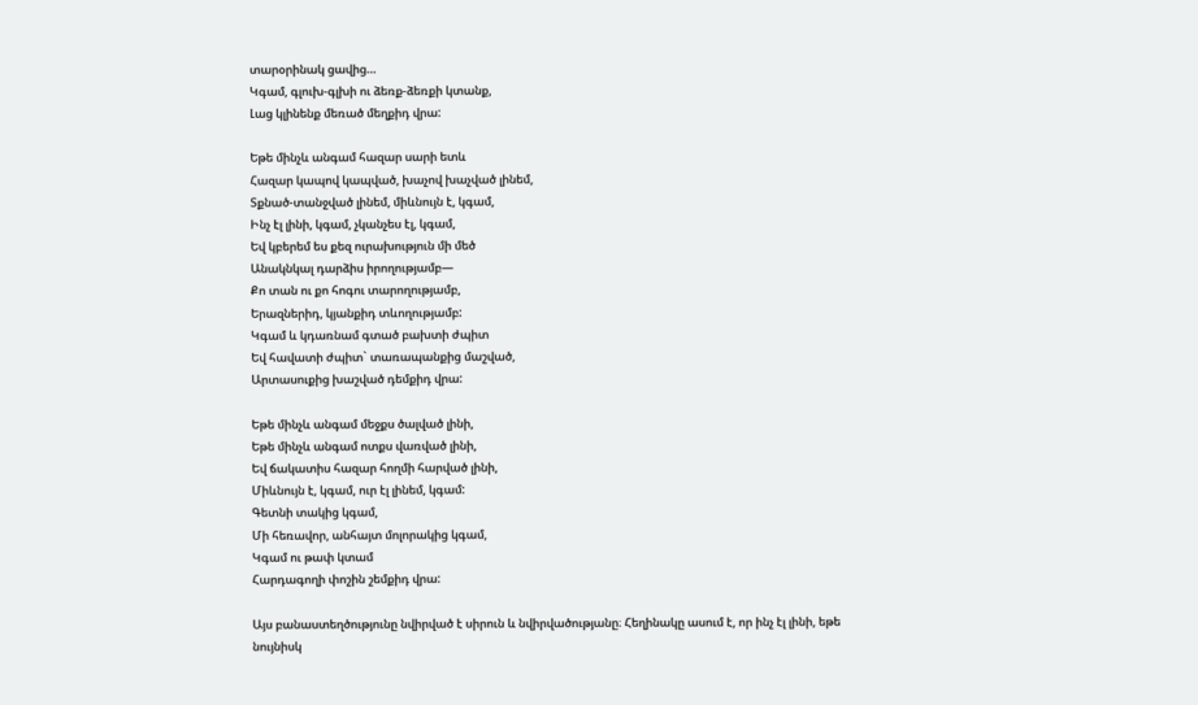տարօրինակ ցավից…
Կգամ, գլուխ-գլխի ու ձեռք-ձեռքի կտանք,
Լաց կլինենք մեռած մեղքիդ վրա:

Եթե մինչև անգամ հազար սարի ետև
Հազար կապով կապված, խաչով խաչված լինեմ,
Տքնած-տանջված լինեմ, միևնույն է, կգամ,
Ինչ էլ լինի, կգամ, չկանչես էլ, կգամ,
Եվ կբերեմ ես քեզ ուրախություն մի մեծ
Անակնկալ դարձիս իրողությամբ—
Քո տան ու քո հոգու տարողությամբ,
Երազներիդ, կյանքիդ տևողությամբ:
Կգամ և կդառնամ գտած բախտի ժպիտ
Եվ հավատի ժպիտ` տառապանքից մաշված,
Արտասուքից խաշված դեմքիդ վրա:

Եթե մինչև անգամ մեջքս ծալված լինի,
Եթե մինչև անգամ ոտքս վառված լինի,
Եվ ճակատիս հազար հողմի հարված լինի,
Միևնույն է, կգամ, ուր էլ լինեմ, կգամ:
Գետնի տակից կգամ,
Մի հեռավոր, անհայտ մոլորակից կգամ,
Կգամ ու թափ կտամ
Հարդագողի փոշին շեմքիդ վրա:

Այս բանաստեղծությունը նվիրված է սիրուն և նվիրվածությանը։ Հեղինակը ասում է, որ ինչ էլ լինի, եթե նույնիսկ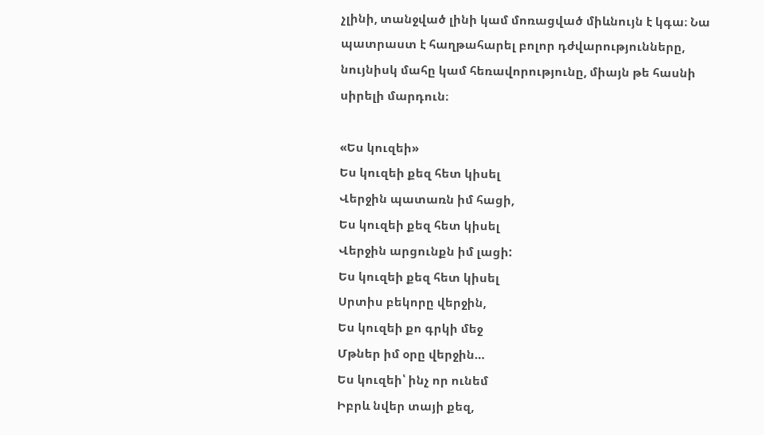չլինի, տանջված լինի կամ մոռացված միևնույն է կգա։ Նա պատրաստ է հաղթահարել բոլոր դժվարությունները, նույնիսկ մահը կամ հեռավորությունը, միայն թե հասնի սիրելի մարդուն։

«Ես կուզեի»
Ես կուզեի քեզ հետ կիսել
Վերջին պատառն իմ հացի,
Ես կուզեի քեզ հետ կիսել
Վերջին արցունքն իմ լացի:
Ես կուզեի քեզ հետ կիսել
Սրտիս բեկորը վերջին,
Ես կուզեի քո գրկի մեջ
Մթներ իմ օրը վերջին…
Ես կուզեի՝ ինչ որ ունեմ
Իբրև նվեր տայի քեզ,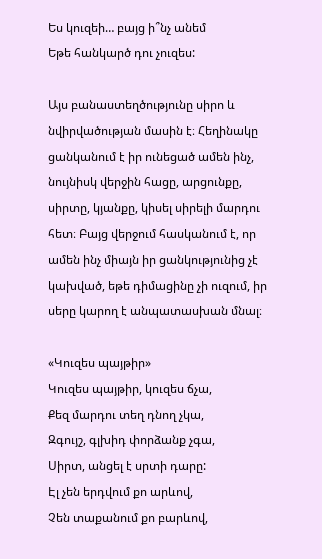Ես կուզեի… բայց ի՞նչ անեմ
Եթե հանկարծ դու չուզես:

Այս բանաստեղծությունը սիրո և նվիրվածության մասին է։ Հեղինակը ցանկանում է իր ունեցած ամեն ինչ, նույնիսկ վերջին հացը, արցունքը, սիրտը, կյանքը, կիսել սիրելի մարդու հետ։ Բայց վերջում հասկանում է, որ ամեն ինչ միայն իր ցանկությունից չէ կախված, եթե դիմացինը չի ուզում, իր սերը կարող է անպատասխան մնալ։

«Կուզես պայթիր»
Կուզես պայթիր, կուզես ճչա,
Քեզ մարդու տեղ դնող չկա,
Զգույշ, գլխիդ փորձանք չգա,
Սիրտ, անցել է սրտի դարը:
Էլ չեն երդվում քո արևով,
Չեն տաքանում քո բարևով,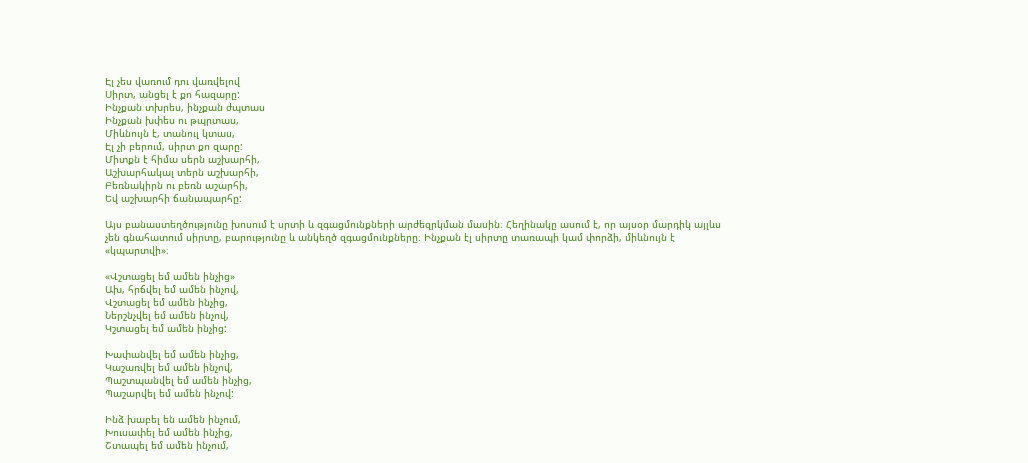Էլ չես վառում դու վառվելով
Սիրտ, անցել է քո հազարը:
Ինչքան տխրես, ինչքան ժպտաս
Ինչքան խփես ու թպրտաս,
Միևնույն է, տանուլ կտաս,
Էլ չի բերում, սիրտ քո զարը:
Միտքն է հիմա սերն աշխարհի,
Աշխարհակալ տերն աշխարհի,
Բեռնակիրն ու բեռն աշարհի,
Եվ աշխարհի ճանապարհը:

Այս բանաստեղծությունը խոսում է սրտի և զգացմունքների արժեզրկման մասին։ Հեղինակը ասում է, որ այսօր մարդիկ այլևս չեն գնահատում սիրտը, բարությունը և անկեղծ զգացմունքները։ Ինչքան էլ սիրտը տառապի կամ փորձի, միևնույն է «կպարտվի»։

«Վշտացել եմ ամեն ինչից»
Ախ, հրճվել եմ ամեն ինչով,
Վշտացել եմ ամեն ինչից,
Ներշնչվել եմ ամեն ինչով,
Կշտացել եմ ամեն ինչից:

Խափանվել եմ ամեն ինչից,
Կաշառվել եմ ամեն ինչով,
Պաշտպանվել եմ ամեն ինչից,
Պաշարվել եմ ամեն ինչով:

Ինձ խաբել են ամեն ինչում,
Խուսափել եմ ամեն ինչից,
Շտապել եմ ամեն ինչում,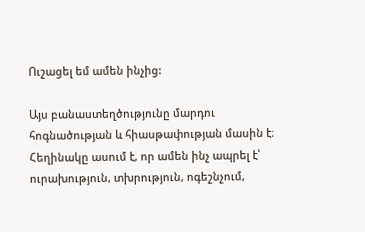Ուշացել եմ ամեն ինչից:

Այս բանաստեղծությունը մարդու հոգնածության և հիասթափության մասին է։ Հեղինակը ասում է, որ ամեն ինչ ապրել է՝ ուրախություն, տխրություն, ոգեշնչում,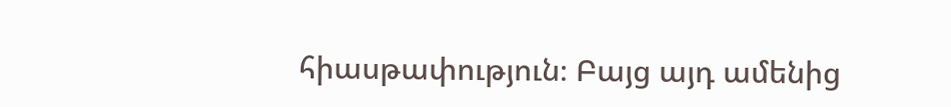հիասթափություն։ Բայց այդ ամենից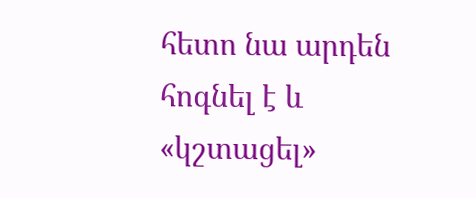հետո նա արդեն հոգնել է և «կշտացել»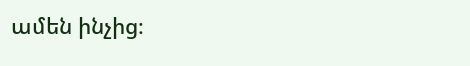ամեն ինչից։